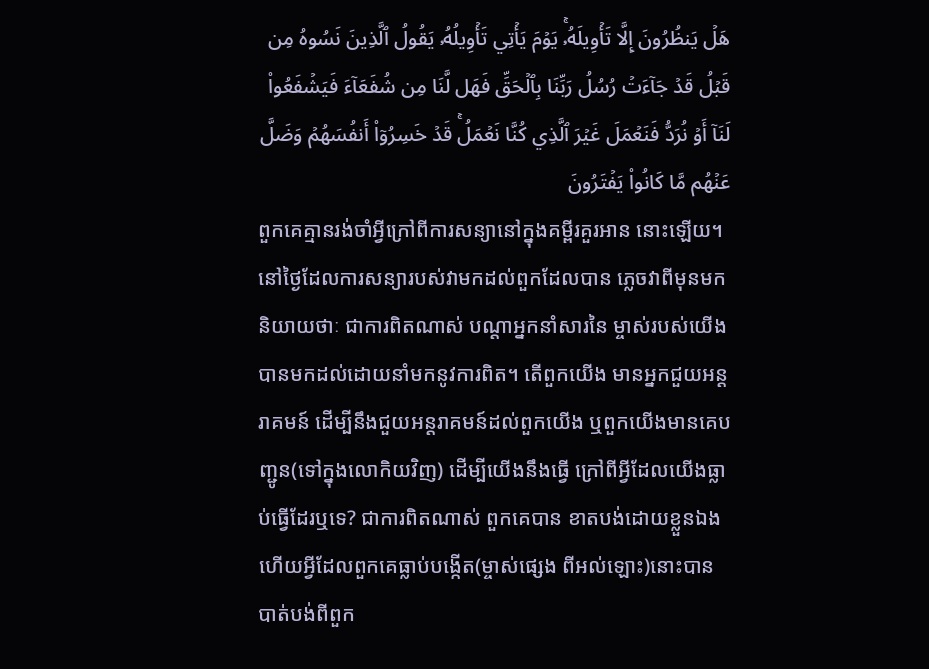هَلۡ يَنظُرُونَ إِلَّا تَأۡوِيلَهُۥۚ يَوۡمَ يَأۡتِي تَأۡوِيلُهُۥ يَقُولُ ٱلَّذِينَ نَسُوهُ مِن قَبۡلُ قَدۡ جَآءَتۡ رُسُلُ رَبِّنَا بِٱلۡحَقِّ فَهَل لَّنَا مِن شُفَعَآءَ فَيَشۡفَعُواْ لَنَآ أَوۡ نُرَدُّ فَنَعۡمَلَ غَيۡرَ ٱلَّذِي كُنَّا نَعۡمَلُۚ قَدۡ خَسِرُوٓاْ أَنفُسَهُمۡ وَضَلَّ عَنۡهُم مَّا كَانُواْ يَفۡتَرُونَ
ពួកគេគ្មានរង់ចាំអ្វីក្រៅពីការសន្យានៅក្នុងគម្ពីរគួរអាន នោះឡើយ។ នៅថ្ងៃដែលការសន្យារបស់វាមកដល់ពួកដែលបាន ភេ្លចវាពីមុនមកនិយាយថាៈ ជាការពិតណាស់ បណ្ដាអ្នកនាំសារនៃ ម្ចាស់របស់យើងបានមកដល់ដោយនាំមកនូវការពិត។ តើពួកយើង មានអ្នកជួយអន្ដរាគមន៍ ដើម្បីនឹងជួយអន្ដរាគមន៍ដល់ពួកយើង ឬពួកយើងមានគេបញ្ជូន(ទៅក្នុងលោកិយវិញ) ដើម្បីយើងនឹងធ្វើ ក្រៅពីអ្វីដែលយើងធ្លាប់ធ្វើដែរឬទេ? ជាការពិតណាស់ ពួកគេបាន ខាតបង់ដោយខ្លួនឯង ហើយអ្វីដែលពួកគេធ្លាប់បង្កើត(ម្ចាស់ផេ្សង ពីអល់ឡោះ)នោះបានបាត់បង់ពីពួក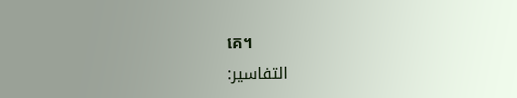គេ។
التفاسير: